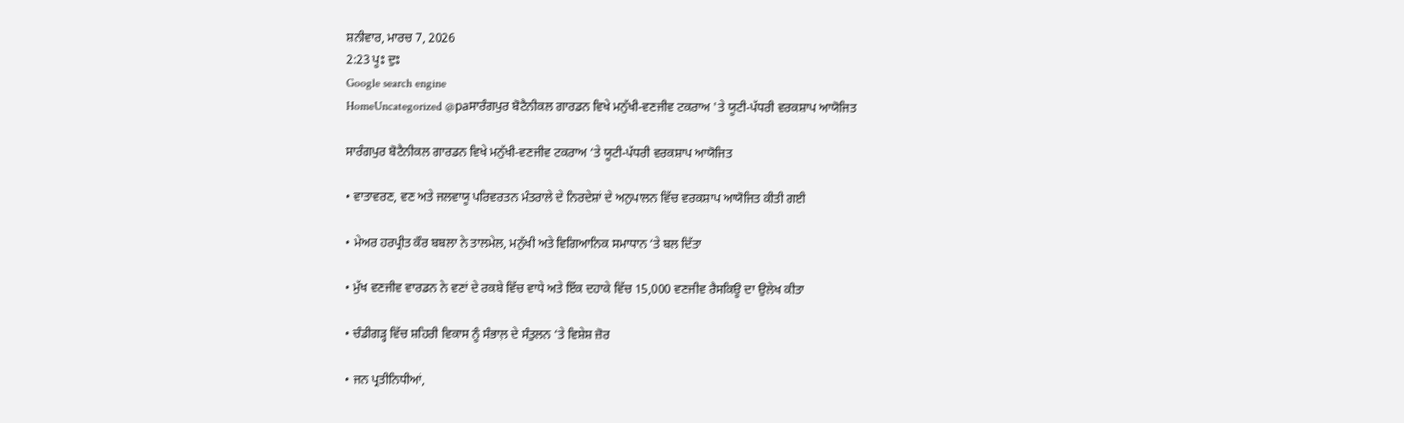ਸ਼ਨੀਵਾਰ, ਮਾਰਚ 7, 2026
2:23 ਪੂਃ ਦੁਃ
Google search engine
HomeUncategorized @paਸਾਰੰਗਪੁਰ ਬੋਟੈਨੀਕਲ ਗਾਰਡਨ ਵਿਖੇ ਮਨੁੱਖੀ-ਵਣਜੀਵ ਟਕਰਾਅ 'ਤੇ ਯੂਟੀ-ਪੱਧਰੀ ਵਰਕਸ਼ਾਪ ਆਯੋਜਿਤ

ਸਾਰੰਗਪੁਰ ਬੋਟੈਨੀਕਲ ਗਾਰਡਨ ਵਿਖੇ ਮਨੁੱਖੀ-ਵਣਜੀਵ ਟਕਰਾਅ ‘ਤੇ ਯੂਟੀ-ਪੱਧਰੀ ਵਰਕਸ਼ਾਪ ਆਯੋਜਿਤ

• ਵਾਤਾਵਰਣ, ਵਣ ਅਤੇ ਜਲਵਾਯੂ ਪਰਿਵਰਤਨ ਮੰਤਰਾਲੇ ਦੇ ਨਿਰਦੇਸ਼ਾਂ ਦੇ ਅਨੁਪਾਲਨ ਵਿੱਚ ਵਰਕਸ਼ਾਪ ਆਯੋਜਿਤ ਕੀਤੀ ਗਈ

• ਮੇਅਰ ਹਰਪ੍ਰੀਤ ਕੌਰ ਬਬਲਾ ਨੇ ਤਾਲਮੇਲ, ਮਨੁੱਖੀ ਅਤੇ ਵਿਗਿਆਨਿਕ ਸਮਾਧਾਨ ‘ਤੇ ਬਲ ਦਿੱਤਾ

• ਮੁੱਖ ਵਣਜੀਵ ਵਾਰਡਨ ਨੇ ਵਣਾਂ ਦੇ ਰਕਬੇ ਵਿੱਚ ਵਾਧੇ ਅਤੇ ਇੱਕ ਦਹਾਕੇ ਵਿੱਚ 15,000 ਵਣਜੀਵ ਰੈਸਕਿਊ ਦਾ ਉਲੇਖ ਕੀਤਾ

• ਚੰਡੀਗੜ੍ਹ ਵਿੱਚ ਸ਼ਹਿਰੀ ਵਿਕਾਸ ਨੂੰ ਸੰਭਾਲ਼ ਦੇ ਸੰਤੁਲਨ ‘ਤੇ ਵਿਸ਼ੇਸ਼ ਜ਼ੋਰ

• ਜਨ ਪ੍ਰਤੀਨਿਧੀਆਂ,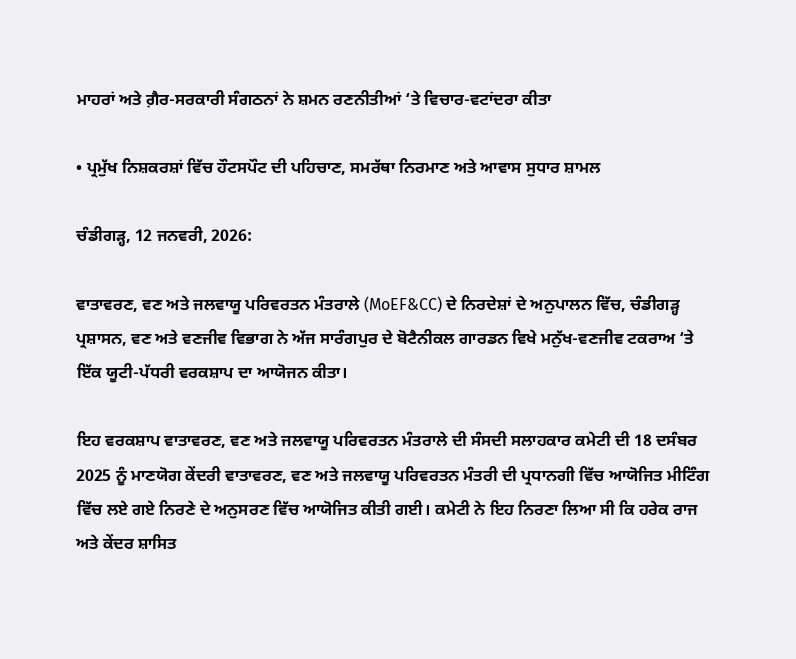ਮਾਹਰਾਂ ਅਤੇ ਗ਼ੈਰ-ਸਰਕਾਰੀ ਸੰਗਠਨਾਂ ਨੇ ਸ਼ਮਨ ਰਣਨੀਤੀਆਂ ‘ਤੇ ਵਿਚਾਰ-ਵਟਾਂਦਰਾ ਕੀਤਾ

• ਪ੍ਰਮੁੱਖ ਨਿਸ਼ਕਰਸ਼ਾਂ ਵਿੱਚ ਹੌਟਸਪੌਟ ਦੀ ਪਹਿਚਾਣ, ਸਮਰੱਥਾ ਨਿਰਮਾਣ ਅਤੇ ਆਵਾਸ ਸੁਧਾਰ ਸ਼ਾਮਲ

ਚੰਡੀਗੜ੍ਹ, 12 ਜਨਵਰੀ, 2026:

ਵਾਤਾਵਰਣ, ਵਣ ਅਤੇ ਜਲਵਾਯੂ ਪਰਿਵਰਤਨ ਮੰਤਰਾਲੇ (MoEF&CC) ਦੇ ਨਿਰਦੇਸ਼ਾਂ ਦੇ ਅਨੁਪਾਲਨ ਵਿੱਚ, ਚੰਡੀਗੜ੍ਹ ਪ੍ਰਸ਼ਾਸਨ, ਵਣ ਅਤੇ ਵਣਜੀਵ ਵਿਭਾਗ ਨੇ ਅੱਜ ਸਾਰੰਗਪੁਰ ਦੇ ਬੋਟੈਨੀਕਲ ਗਾਰਡਨ ਵਿਖੇ ਮਨੁੱਖ-ਵਣਜੀਵ ਟਕਰਾਅ ‘ਤੇ ਇੱਕ ਯੂਟੀ-ਪੱਧਰੀ ਵਰਕਸ਼ਾਪ ਦਾ ਆਯੋਜਨ ਕੀਤਾ।

ਇਹ ਵਰਕਸ਼ਾਪ ਵਾਤਾਵਰਣ, ਵਣ ਅਤੇ ਜਲਵਾਯੂ ਪਰਿਵਰਤਨ ਮੰਤਰਾਲੇ ਦੀ ਸੰਸਦੀ ਸਲਾਹਕਾਰ ਕਮੇਟੀ ਦੀ 18 ਦਸੰਬਰ 2025 ਨੂੰ ਮਾਣਯੋਗ ਕੇਂਦਰੀ ਵਾਤਾਵਰਣ, ਵਣ ਅਤੇ ਜਲਵਾਯੂ ਪਰਿਵਰਤਨ ਮੰਤਰੀ ਦੀ ਪ੍ਰਧਾਨਗੀ ਵਿੱਚ ਆਯੋਜਿਤ ਮੀਟਿੰਗ ਵਿੱਚ ਲਏ ਗਏ ਨਿਰਣੇ ਦੇ ਅਨੁਸਰਣ ਵਿੱਚ ਆਯੋਜਿਤ ਕੀਤੀ ਗਈ। ਕਮੇਟੀ ਨੇ ਇਹ ਨਿਰਣਾ ਲਿਆ ਸੀ ਕਿ ਹਰੇਕ ਰਾਜ ਅਤੇ ਕੇਂਦਰ ਸ਼ਾਸਿਤ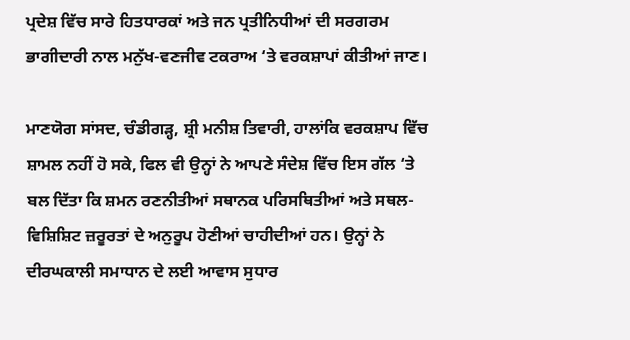ਪ੍ਰਦੇਸ਼ ਵਿੱਚ ਸਾਰੇ ਹਿਤਧਾਰਕਾਂ ਅਤੇ ਜਨ ਪ੍ਰਤੀਨਿਧੀਆਂ ਦੀ ਸਰਗਰਮ ਭਾਗੀਦਾਰੀ ਨਾਲ ਮਨੁੱਖ-ਵਣਜੀਵ ਟਕਰਾਅ ‘ਤੇ ਵਰਕਸ਼ਾਪਾਂ ਕੀਤੀਆਂ ਜਾਣ।

ਮਾਣਯੋਗ ਸਾਂਸਦ, ਚੰਡੀਗੜ੍ਹ, ਸ਼੍ਰੀ ਮਨੀਸ਼ ਤਿਵਾਰੀ, ਹਾਲਾਂਕਿ ਵਰਕਸ਼ਾਪ ਵਿੱਚ ਸ਼ਾਮਲ ਨਹੀਂ ਹੋ ਸਕੇ, ਫਿਲ ਵੀ ਉਨ੍ਹਾਂ ਨੇ ਆਪਣੇ ਸੰਦੇਸ਼ ਵਿੱਚ ਇਸ ਗੱਲ ‘ਤੇ ਬਲ ਦਿੱਤਾ ਕਿ ਸ਼ਮਨ ਰਣਨੀਤੀਆਂ ਸਥਾਨਕ ਪਰਿਸਥਿਤੀਆਂ ਅਤੇ ਸਥਲ-ਵਿਸ਼ਿਸ਼ਿਟ ਜ਼ਰੂਰਤਾਂ ਦੇ ਅਨੁਰੂਪ ਹੋਣੀਆਂ ਚਾਹੀਦੀਆਂ ਹਨ। ਉਨ੍ਹਾਂ ਨੇ ਦੀਰਘਕਾਲੀ ਸਮਾਧਾਨ ਦੇ ਲਈ ਆਵਾਸ ਸੁਧਾਰ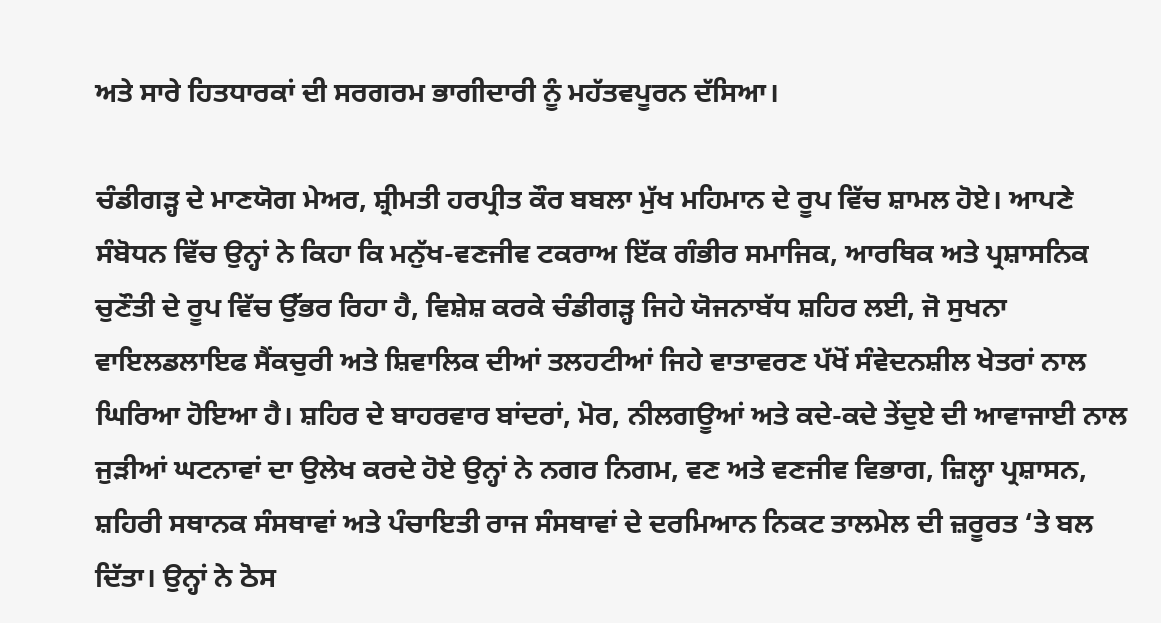ਅਤੇ ਸਾਰੇ ਹਿਤਧਾਰਕਾਂ ਦੀ ਸਰਗਰਮ ਭਾਗੀਦਾਰੀ ਨੂੰ ਮਹੱਤਵਪੂਰਨ ਦੱਸਿਆ।

ਚੰਡੀਗੜ੍ਹ ਦੇ ਮਾਣਯੋਗ ਮੇਅਰ, ਸ਼੍ਰੀਮਤੀ ਹਰਪ੍ਰੀਤ ਕੌਰ ਬਬਲਾ ਮੁੱਖ ਮਹਿਮਾਨ ਦੇ ਰੂਪ ਵਿੱਚ ਸ਼ਾਮਲ ਹੋਏ। ਆਪਣੇ ਸੰਬੋਧਨ ਵਿੱਚ ਉਨ੍ਹਾਂ ਨੇ ਕਿਹਾ ਕਿ ਮਨੁੱਖ-ਵਣਜੀਵ ਟਕਰਾਅ ਇੱਕ ਗੰਭੀਰ ਸਮਾਜਿਕ, ਆਰਥਿਕ ਅਤੇ ਪ੍ਰਸ਼ਾਸਨਿਕ ਚੁਣੌਤੀ ਦੇ ਰੂਪ ਵਿੱਚ ਉੱਭਰ ਰਿਹਾ ਹੈ, ਵਿਸ਼ੇਸ਼ ਕਰਕੇ ਚੰਡੀਗੜ੍ਹ ਜਿਹੇ ਯੋਜਨਾਬੱਧ ਸ਼ਹਿਰ ਲਈ, ਜੋ ਸੁਖਨਾ ਵਾਇਲਡਲਾਇਫ ਸੈਂਕਚੁਰੀ ਅਤੇ ਸ਼ਿਵਾਲਿਕ ਦੀਆਂ ਤਲਹਟੀਆਂ ਜਿਹੇ ਵਾਤਾਵਰਣ ਪੱਖੋਂ ਸੰਵੇਦਨਸ਼ੀਲ ਖੇਤਰਾਂ ਨਾਲ ਘਿਰਿਆ ਹੋਇਆ ਹੈ। ਸ਼ਹਿਰ ਦੇ ਬਾਹਰਵਾਰ ਬਾਂਦਰਾਂ, ਮੋਰ, ਨੀਲਗਊਆਂ ਅਤੇ ਕਦੇ-ਕਦੇ ਤੇਂਦੁਏ ਦੀ ਆਵਾਜਾਈ ਨਾਲ ਜੁੜੀਆਂ ਘਟਨਾਵਾਂ ਦਾ ਉਲੇਖ ਕਰਦੇ ਹੋਏ ਉਨ੍ਹਾਂ ਨੇ ਨਗਰ ਨਿਗਮ, ਵਣ ਅਤੇ ਵਣਜੀਵ ਵਿਭਾਗ, ਜ਼ਿਲ੍ਹਾ ਪ੍ਰਸ਼ਾਸਨ, ਸ਼ਹਿਰੀ ਸਥਾਨਕ ਸੰਸਥਾਵਾਂ ਅਤੇ ਪੰਚਾਇਤੀ ਰਾਜ ਸੰਸਥਾਵਾਂ ਦੇ ਦਰਮਿਆਨ ਨਿਕਟ ਤਾਲਮੇਲ ਦੀ ਜ਼ਰੂਰਤ ‘ਤੇ ਬਲ ਦਿੱਤਾ। ਉਨ੍ਹਾਂ ਨੇ ਠੋਸ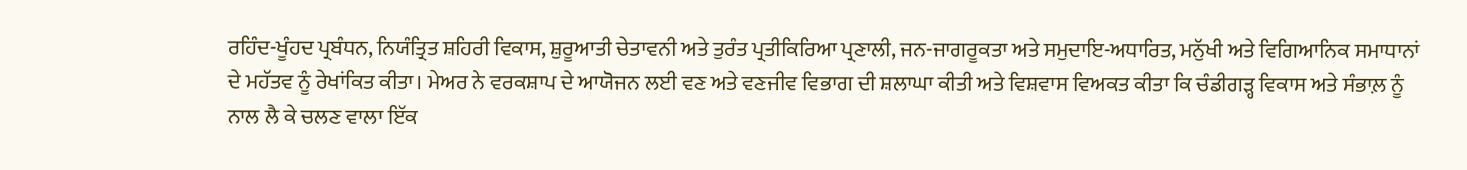ਰਹਿੰਦ-ਖੂੰਹਦ ਪ੍ਰਬੰਧਨ, ਨਿਯੰਤ੍ਰਿਤ ਸ਼ਹਿਰੀ ਵਿਕਾਸ, ਸ਼ੁਰੂਆਤੀ ਚੇਤਾਵਨੀ ਅਤੇ ਤੁਰੰਤ ਪ੍ਰਤੀਕਿਰਿਆ ਪ੍ਰਣਾਲੀ, ਜਨ-ਜਾਗਰੂਕਤਾ ਅਤੇ ਸਮੁਦਾਇ-ਅਧਾਰਿਤ, ਮਨੁੱਖੀ ਅਤੇ ਵਿਗਿਆਨਿਕ ਸਮਾਧਾਨਾਂ ਦੇ ਮਹੱਤਵ ਨੂੰ ਰੇਖਾਂਕਿਤ ਕੀਤਾ। ਮੇਅਰ ਨੇ ਵਰਕਸ਼ਾਪ ਦੇ ਆਯੋਜਨ ਲਈ ਵਣ ਅਤੇ ਵਣਜੀਵ ਵਿਭਾਗ ਦੀ ਸ਼ਲਾਘਾ ਕੀਤੀ ਅਤੇ ਵਿਸ਼ਵਾਸ ਵਿਅਕਤ ਕੀਤਾ ਕਿ ਚੰਡੀਗੜ੍ਹ ਵਿਕਾਸ ਅਤੇ ਸੰਭਾਲ਼ ਨੂੰ ਨਾਲ ਲੈ ਕੇ ਚਲਣ ਵਾਲਾ ਇੱਕ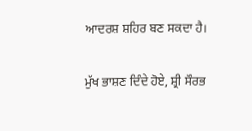ਆਦਰਸ਼ ਸ਼ਹਿਰ ਬਣ ਸਕਦਾ ਹੈ।

ਮੁੱਖ ਭਾਸ਼ਣ ਦਿੰਦੇ ਹੋਏ, ਸ਼੍ਰੀ ਸੌਰਭ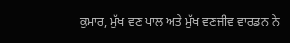ਕੁਮਾਰ, ਮੁੱਖ ਵਣ ਪਾਲ ਅਤੇ ਮੁੱਖ ਵਣਜੀਵ ਵਾਰਡਨ ਨੇ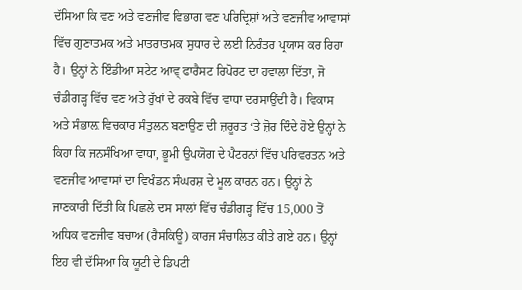ਦੱਸਿਆ ਕਿ ਵਣ ਅਤੇ ਵਣਜੀਵ ਵਿਭਾਗ ਵਣ ਪਰਿਦ੍ਰਿਸ਼ਾਂ ਅਤੇ ਵਣਜੀਵ ਆਵਾਸਾਂ ਵਿੱਚ ਗੁਣਾਤਮਕ ਅਤੇ ਮਾਤਰਾਤਮਕ ਸੁਧਾਰ ਦੇ ਲਈ ਨਿਰੰਤਰ ਪ੍ਰਯਾਸ ਕਰ ਰਿਹਾ ਹੈ। ਉਨ੍ਹਾਂ ਨੇ ਇੰਡੀਆ ਸਟੇਟ ਆਵ੍ ਫਾਰੈਸਟ ਰਿਪੋਰਟ ਦਾ ਹਵਾਲਾ ਦਿੱਤਾ, ਜੋ ਚੰਡੀਗੜ੍ਹ ਵਿੱਚ ਵਣ ਅਤੇ ਰੁੱਖਾਂ ਦੇ ਰਕਬੇ ਵਿੱਚ ਵਾਧਾ ਦਰਸਾਉਂਦੀ ਹੈ। ਵਿਕਾਸ ਅਤੇ ਸੰਭਾਲ਼ ਵਿਚਕਾਰ ਸੰਤੁਲਨ ਬਣਾਉਣ ਦੀ ਜ਼ਰੂਰਤ ‘ਤੇ ਜ਼ੋਰ ਦਿੰਦੇ ਹੋਏ ਉਨ੍ਹਾਂ ਨੇ ਕਿਹਾ ਕਿ ਜਨਸੰਖਿਆ ਵਾਧਾ, ਭੂਮੀ ਉਪਯੋਗ ਦੇ ਪੈਟਰਨਾਂ ਵਿੱਚ ਪਰਿਵਰਤਨ ਅਤੇ ਵਣਜੀਵ ਆਵਾਸਾਂ ਦਾ ਵਿਖੰਡਨ ਸੰਘਰਸ਼ ਦੇ ਮੂਲ ਕਾਰਨ ਹਨ। ਉਨ੍ਹਾਂ ਨੇ ਜਾਣਕਾਰੀ ਦਿੱਤੀ ਕਿ ਪਿਛਲੇ ਦਸ ਸਾਲਾਂ ਵਿੱਚ ਚੰਡੀਗੜ੍ਹ ਵਿੱਚ 15,000 ਤੋਂ ਅਧਿਕ ਵਣਜੀਵ ਬਚਾਅ (ਰੈਸਕਿਊ) ਕਾਰਜ ਸੰਚਾਲਿਤ ਕੀਤੇ ਗਏ ਹਨ। ਉਨ੍ਹਾਂ ਇਹ ਵੀ ਦੱਸਿਆ ਕਿ ਯੂਟੀ ਦੇ ਡਿਪਟੀ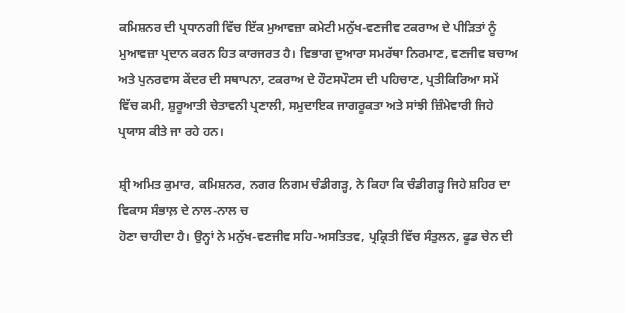ਕਮਿਸ਼ਨਰ ਦੀ ਪ੍ਰਧਾਨਗੀ ਵਿੱਚ ਇੱਕ ਮੁਆਵਜ਼ਾ ਕਮੇਟੀ ਮਨੁੱਖ-ਵਣਜੀਵ ਟਕਰਾਅ ਦੇ ਪੀੜਿਤਾਂ ਨੂੰ ਮੁਆਵਜ਼ਾ ਪ੍ਰਦਾਨ ਕਰਨ ਹਿਤ ਕਾਰਜਰਤ ਹੈ। ਵਿਭਾਗ ਦੁਆਰਾ ਸਮਰੱਥਾ ਨਿਰਮਾਣ, ਵਣਜੀਵ ਬਚਾਅ ਅਤੇ ਪੁਨਰਵਾਸ ਕੇਂਦਰ ਦੀ ਸਥਾਪਨਾ, ਟਕਰਾਅ ਦੇ ਹੌਟਸਪੌਟਸ ਦੀ ਪਹਿਚਾਣ, ਪ੍ਰਤੀਕਿਰਿਆ ਸਮੇਂ ਵਿੱਚ ਕਮੀ, ਸ਼ੁਰੂਆਤੀ ਚੇਤਾਵਨੀ ਪ੍ਰਣਾਲੀ, ਸਮੁਦਾਇਕ ਜਾਗਰੂਕਤਾ ਅਤੇ ਸਾਂਝੀ ਜ਼ਿੰਮੇਵਾਰੀ ਜਿਹੇ ਪ੍ਰਯਾਸ ਕੀਤੇ ਜਾ ਰਹੇ ਹਨ।

ਸ਼੍ਰੀ ਅਮਿਤ ਕੁਮਾਰ, ਕਮਿਸ਼ਨਰ, ਨਗਰ ਨਿਗਮ ਚੰਡੀਗੜ੍ਹ, ਨੇ ਕਿਹਾ ਕਿ ਚੰਡੀਗੜ੍ਹ ਜਿਹੇ ਸ਼ਹਿਰ ਦਾ ਵਿਕਾਸ ਸੰਭਾਲ਼ ਦੇ ਨਾਲ-ਨਾਲ ਚ
ਹੋਣਾ ਚਾਹੀਦਾ ਹੈ। ਉਨ੍ਹਾਂ ਨੇ ਮਨੁੱਖ-ਵਣਜੀਵ ਸਹਿ-ਅਸਤਿਤਵ, ਪ੍ਰਕ੍ਰਿਤੀ ਵਿੱਚ ਸੰਤੁਲਨ, ਫੂਡ ਚੇਨ ਦੀ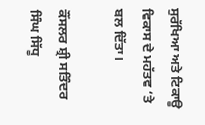ਸੁਰੱਖਿਆ ਅਤੇ ਟਿਕਾਊ ਵਿਕਾਸ ਦੇ ਮਹੱਤਵ ‘ਤੇ ਬਲ ਦਿੱਤਾ।

ਕੌਂਸਲਰ ਸ਼੍ਰੀ ਸਤਿੰਦਰ ਸਿੰਘ ਸਿੱਧੂ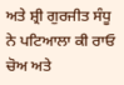ਅਤੇ ਸ਼੍ਰੀ ਗੁਰਜੀਤ ਸੰਧੂ ਨੇ ਪਟਿਆਲਾ ਕੀ ਰਾਓ ਚੋਅ ਅਤੇ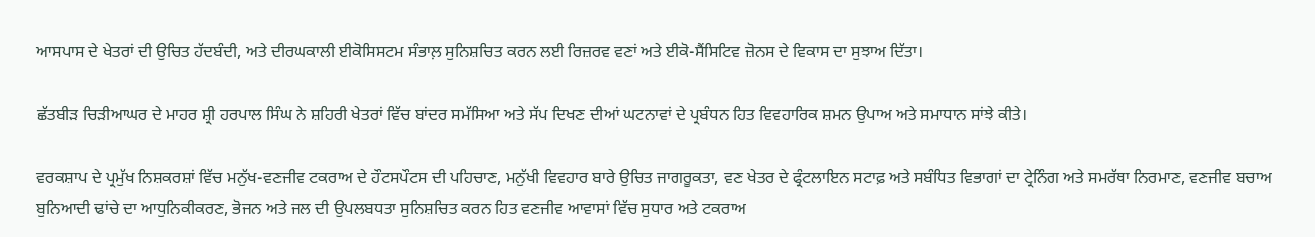ਆਸਪਾਸ ਦੇ ਖੇਤਰਾਂ ਦੀ ਉਚਿਤ ਹੱਦਬੰਦੀ, ਅਤੇ ਦੀਰਘਕਾਲੀ ਈਕੋਸਿਸਟਮ ਸੰਭਾਲ਼ ਸੁਨਿਸ਼ਚਿਤ ਕਰਨ ਲਈ ਰਿਜ਼ਰਵ ਵਣਾਂ ਅਤੇ ਈਕੋ-ਸੈਂਸਿਟਿਵ ਜ਼ੋਨਸ ਦੇ ਵਿਕਾਸ ਦਾ ਸੁਝਾਅ ਦਿੱਤਾ।

ਛੱਤਬੀੜ ਚਿੜੀਆਘਰ ਦੇ ਮਾਹਰ ਸ਼੍ਰੀ ਹਰਪਾਲ ਸਿੰਘ ਨੇ ਸ਼ਹਿਰੀ ਖੇਤਰਾਂ ਵਿੱਚ ਬਾਂਦਰ ਸਮੱਸਿਆ ਅਤੇ ਸੱਪ ਦਿਖਣ ਦੀਆਂ ਘਟਨਾਵਾਂ ਦੇ ਪ੍ਰਬੰਧਨ ਹਿਤ ਵਿਵਹਾਰਿਕ ਸ਼ਮਨ ਉਪਾਅ ਅਤੇ ਸਮਾਧਾਨ ਸਾਂਝੇ ਕੀਤੇ।

ਵਰਕਸ਼ਾਪ ਦੇ ਪ੍ਰਮੁੱਖ ਨਿਸ਼ਕਰਸ਼ਾਂ ਵਿੱਚ ਮਨੁੱਖ-ਵਣਜੀਵ ਟਕਰਾਅ ਦੇ ਹੌਟਸਪੌਟਸ ਦੀ ਪਹਿਚਾਣ, ਮਨੁੱਖੀ ਵਿਵਹਾਰ ਬਾਰੇ ਉਚਿਤ ਜਾਗਰੂਕਤਾ, ਵਣ ਖੇਤਰ ਦੇ ਫ੍ਰੰਟਲਾਇਨ ਸਟਾਫ਼ ਅਤੇ ਸਬੰਧਿਤ ਵਿਭਾਗਾਂ ਦਾ ਟ੍ਰੇਨਿੰਗ ਅਤੇ ਸਮਰੱਥਾ ਨਿਰਮਾਣ, ਵਣਜੀਵ ਬਚਾਅ ਬੁਨਿਆਦੀ ਢਾਂਚੇ ਦਾ ਆਧੁਨਿਕੀਕਰਣ, ਭੋਜਨ ਅਤੇ ਜਲ ਦੀ ਉਪਲਬਧਤਾ ਸੁਨਿਸ਼ਚਿਤ ਕਰਨ ਹਿਤ ਵਣਜੀਵ ਆਵਾਸਾਂ ਵਿੱਚ ਸੁਧਾਰ ਅਤੇ ਟਕਰਾਅ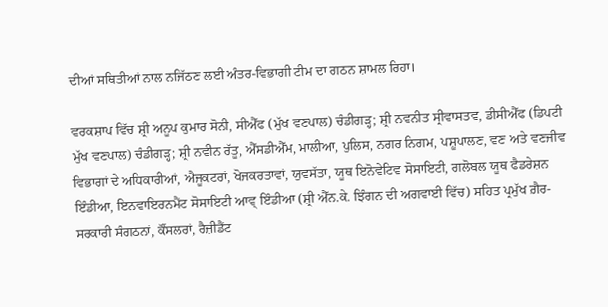ਦੀਆਂ ਸਥਿਤੀਆਂ ਨਾਲ ਨਜਿੱਠਣ ਲਈ ਅੰਤਰ-ਵਿਭਾਗੀ ਟੀਮ ਦਾ ਗਠਨ ਸ਼ਾਮਲ ਰਿਹਾ।

ਵਰਕਸ਼ਾਪ ਵਿੱਚ ਸ਼੍ਰੀ ਅਨੂਪ ਕੁਮਾਰ ਸੋਨੀ, ਸੀਐੱਫ (ਮੁੱਖ ਵਣਪਾਲ) ਚੰਡੀਗੜ੍ਹ; ਸ਼੍ਰੀ ਨਵਨੀਤ ਸ੍ਰੀਵਾਸਤਵ, ਡੀਸੀਐੱਫ (ਡਿਪਟੀ ਮੁੱਖ ਵਣਪਾਲ) ਚੰਡੀਗੜ੍ਹ; ਸ਼੍ਰੀ ਨਵੀਨ ਰੱਤੂ, ਐੱਸਡੀਐੱਮ, ਮਾਲੀਆ, ਪੁਲਿਸ, ਨਗਰ ਨਿਗਮ, ਪਸ਼ੂਪਾਲਣ, ਵਣ ਅਤੇ ਵਣਜੀਵ ਵਿਭਾਗਾਂ ਦੇ ਅਧਿਕਾਰੀਆਂ, ਐਜੂਕਟਰਾਂ, ਖੋਜਕਰਤਾਵਾਂ, ਯੁਵਸੱਤਾ, ਯੂਥ ਇਨੋਵੇਟਿਵ ਸੋਸਾਇਟੀ, ਗਲੋਬਲ ਯੂਥ ਫੈਡਰੇਸ਼ਨ ਇੰਡੀਆ, ਇਨਵਾਇਰਨਮੈਂਟ ਸੋਸਾਇਟੀ ਆਵ੍ ਇੰਡੀਆ (ਸ਼੍ਰੀ ਐੱਨ.ਕੇ. ਝਿੰਗਨ ਦੀ ਅਗਵਾਈ ਵਿੱਚ) ਸਹਿਤ ਪ੍ਰਮੁੱਖ ਗ਼ੈਰ-ਸਰਕਾਰੀ ਸੰਗਠਨਾਂ, ਕੌਂਸਲਰਾਂ, ਰੈਜ਼ੀਡੈਂਟ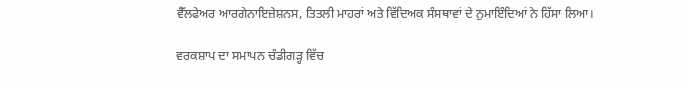ਵੈੱਲਫੇਅਰ ਆਰਗੇਨਾਇਜ਼ੇਸ਼ਨਸ, ਤਿਤਲੀ ਮਾਹਰਾਂ ਅਤੇ ਵਿੱਦਿਅਕ ਸੰਸਥਾਵਾਂ ਦੇ ਨੁਮਾਇੰਦਿਆਂ ਨੇ ਹਿੱਸਾ ਲਿਆ।

ਵਰਕਸ਼ਾਪ ਦਾ ਸਮਾਪਨ ਚੰਡੀਗੜ੍ਹ ਵਿੱਚ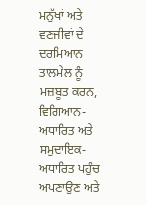ਮਨੁੱਖਾਂ ਅਤੇ ਵਣਜੀਵਾਂ ਦੇ ਦਰਮਿਆਨ ਤਾਲਮੇਲ ਨੂੰ ਮਜ਼ਬੂਤ ਕਰਨ, ਵਿਗਿਆਨ-ਅਧਾਰਿਤ ਅਤੇ ਸਮੁਦਾਇਕ-ਅਧਾਰਿਤ ਪਹੁੰਚ ਅਪਣਾਉਣ ਅਤੇ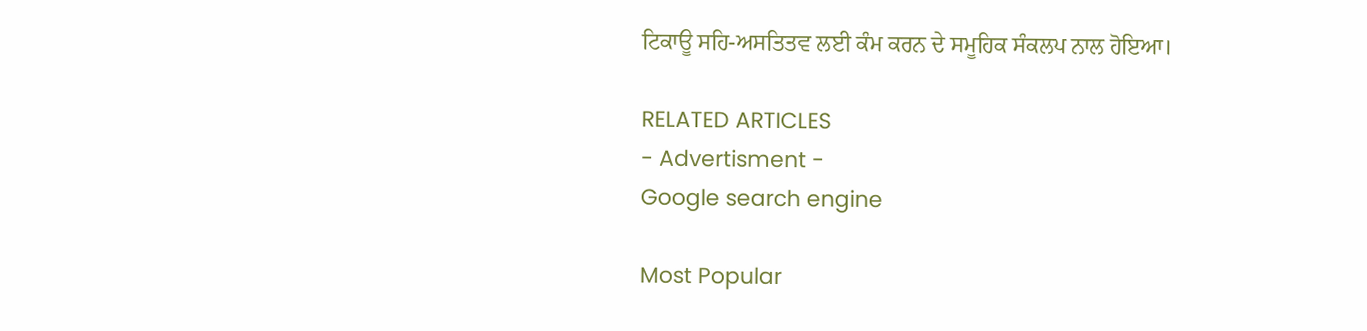ਟਿਕਾਊ ਸਹਿ-ਅਸਤਿਤਵ ਲਈ ਕੰਮ ਕਰਨ ਦੇ ਸਮੂਹਿਕ ਸੰਕਲਪ ਨਾਲ ਹੋਇਆ।

RELATED ARTICLES
- Advertisment -
Google search engine

Most Popular